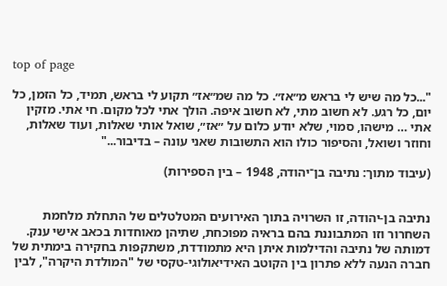top of page

"...כל מה שיש לי בראש מ״אז״. כל מה שמ״אז״ תקוע לי בראש, תמיד, כל הזמן, כל יום, כל רגע. לא חשוב מתי, לא חשוב איפה. הולך אתי לכל מקום. חי אתי. מזקין אתי … מישהו, סמוי, שלא יודע כלום על ״אז״, שואל אותי שאלות, ועוד שאלות, וחוזר ושואל, והסיפור כולו הוא התשובות שאני עונה – בדיבור..."

(עיבוד מתוך: נתיבה בן־יהודה, 1948 – בין הספירות)


נתיבה בן-יהודה, זו השרויה בתוך האירועים המטלטלים של התחלת מלחמת השחרור וזו המתבוננת בהם בראיה מפוכחת, שתיהן מאוחדות בכאב אישי ענק. דמותה של נתיבה והדילמות איתן היא מתמודדת, משתקפות בחקירה בימתית של חברה הנעה ללא פתרון בין הקוטב האידיאולוגי-טקסי של "המולדת היקרה", לבין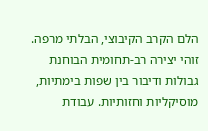הלם הקרב הקיבוצי, הבלתי מרפה. זוהי יצירה רב-תחומית הבוחנת גבולות ודיבור בין שפות בימתיות, מוסיקליות וחזותיות. עבודת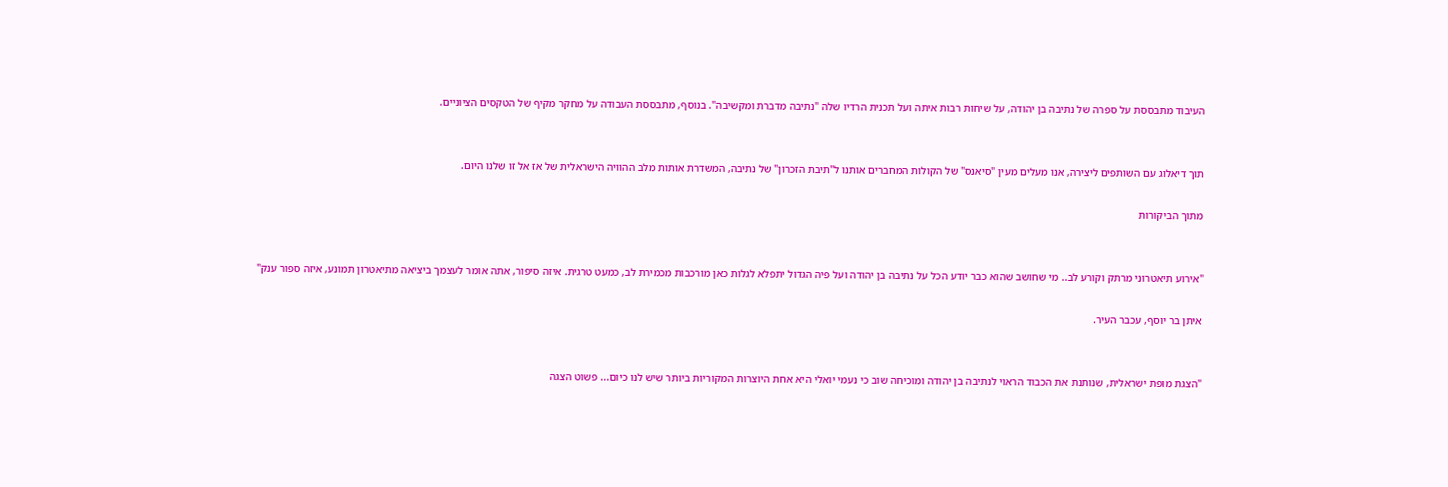העיבוד מתבססת על ספרה של נתיבה בן יהודה, על שיחות רבות איתה ועל תכנית הרדיו שלה "נתיבה מדברת ומקשיבה". בנוסף, מתבססת העבודה על מחקר מקיף של הטקסים הציוניים.


תוך דיאלוג עם השותפים ליצירה, אנו מעלים מעין "סיאנס" של הקולות המחברים אותנו ל"תיבת הזכרון" של נתיבה, המשדרת אותות מלב ההוויה הישראלית של אז אל זו שלנו היום.

מתוך הביקורות


"אירוע תיאטרוני מרתק וקורע לב.. מי שחושב שהוא כבר יודע הכל על נתיבה בן יהודה ועל פיה הגדול יתפלא לגלות כאן מורכבות מכמירת לב, כמעט טרגית. איזה סיפור, אתה אומר לעצמך ביציאה מתיאטרון תמונע, איזה ספור ענק"

איתן בר יוסף, עכבר העיר.


"הצגת מופת ישראלית, שנותנת את הכבוד הראוי לנתיבה בן יהודה ומוכיחה שוב כי נעמי יואלי היא אחת היוצרות המקוריות ביותר שיש לנו כיום... פשוט הצגה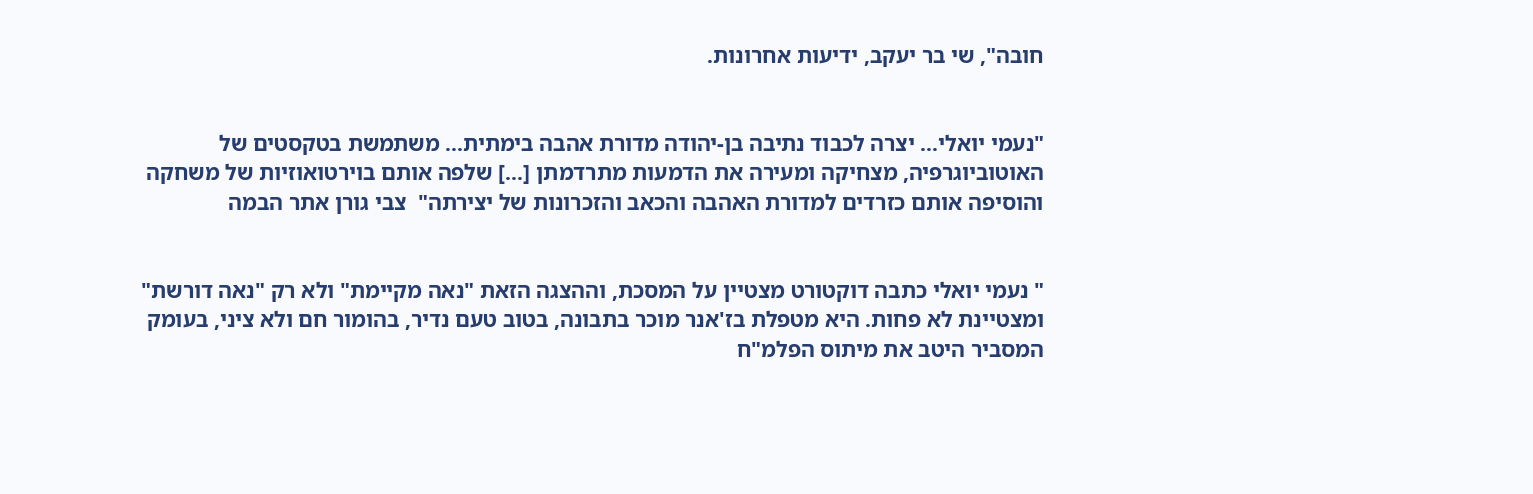חובה", שי בר יעקב, ידיעות אחרונות.


"נעמי יואלי... יצרה לכבוד נתיבה בן-יהודה מדורת אהבה בימתית... משתמשת בטקסטים של האוטוביוגרפיה, מצחיקה ומעירה את הדמעות מתרדמתן [...] שלפה אותם בוירטואוזיות של משחקה והוסיפה אותם כזרדים למדורת האהבה והכאב והזכרונות של יצירתה"  צבי גורן אתר הבמה


" נעמי יואלי כתבה דוקטורט מצטיין על המסכת, וההצגה הזאת "נאה מקיימת" ולא רק "נאה דורשת" ומצטיינת לא פחות. היא מטפלת בז'אנר מוכר בתבונה, בטוב טעם נדיר, בהומור חם ולא ציני, בעומק המסביר היטב את מיתוס הפלמ"ח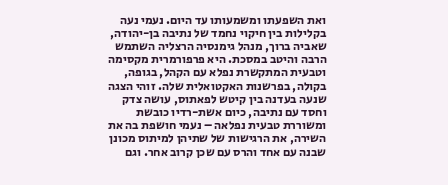ואת השפעתו ומשמעותו עד היום. נעמי נעה בקלילות בין חיקוי נחמד של נתיבה בן-יהודה, שאביה ברוך, מנהל גימנסיה הרצליה השתמש הרבה והיטב במסכת. היא פרפורמרית מקסימה וטבעית המתקשרת נפלא עם הקהל, בגופה, בקולה, בפרשנות האקטואלית שלה. זוהי הצגה שנעה בעדנה בין קיטש לפאתוס, עושה צדק וחסד עם נתיבה, כיום אשת-רדיו כובשת ומשוררת טבעית נפלאה – נעמי חושפת בה את השירה, את הרגישות של שתיהן למיתוס מכונן שבנה עם אחד והרס עם שכן קרוב אחר. וגם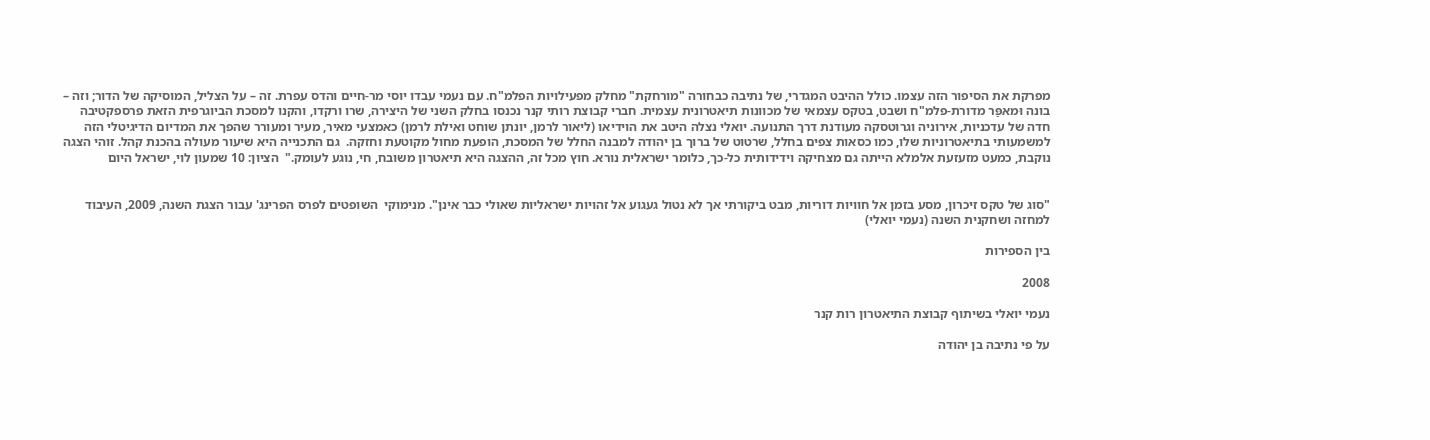מפרקת את הסיפור הזה עצמו. כולל ההיבט המגדרי, של נתיבה כבחורה "מורחקת" מחלק מפעילויות הפלמ"ח. עם נעמי עבדו יוסי מר-חיים והדס עפרת. זה – על הצליל, המוסיקה של הדור; וזה – בונה וּמאפַּר מדורת-פלמ"ח ושבט, בטקס עצמאי של מכוונות תיאטרונית עצמית. חברי קבוצת רותי קנר נכנסו בחלק השני של היצירה, שרו ורקדו, והקנו למסכת הביוגרפית הזאת פרספקטיבה חדה של עדכניות, אירוניה וגרוטסקה מעודנת דרך התנועה. יואלי נצלה היטב את הוידיאו (ליאור לרמן, יונתן שוחט ואילת לרמן) כאמצעי מאיר, מעיר ומעורר שהפך את המדיום הדיגיטלי הזה למשמעותי בתיאטרוניות שלו, כמו כסאות צפים בחלל, שרטוט של ברוך בן יהודה למבנה החלל של המסכת, הופעת מחול מקוטעת וחזקה.  גם התכנייה היא שיעור מעולה בהכנת קהל. זוהי הצגה נוקבת, כמעט מזעזעת אלמלא הייתה גם מצחיקה וידידותית כל-כך, כלומר ישראלית נורא. חוץ מכל זה, ההצגה היא תיאטרון משובח, חי, נוגע לעומק."  הציון: 10 שמעון לוי, ישראל היום


"סוג של טקס זיכרון, מסע בזמן אל חוויות דוריות, מבט ביקורתי אך לא נטול געגוע אל זהויות ישראליות שאולי כבר אינן". מנימוקי  השופטים לפרס הפרינג' עבור הצגת השנה, 2009, העיבוד למחזה ושחקנית השנה (נעמי יואלי)

בין הספירות

2008

נעמי יואלי בשיתוף קבוצת התיאטרון רות קנר

על פי נתיבה בן יהודה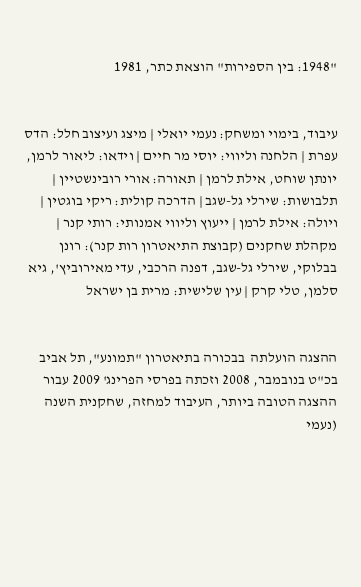"1948: בין הספירות" הוצאת כתר, 1981


עיבוד, בימוי ומשחק: נעמי יואלי | מיצג ועיצוב חלל: הדס עפרת | הלחנה וליווי: יוסי מר חיים | וידאו: ליאור לרמן, יונתן שוחט, אילת לרמן | תאורה: אורי רובינשטיין | תלבושות: שירלי גל-שגב | הדרכה קולית: ריקי בוגטין | ויולה: אילת לרמן | ייעוץ וליווי אמנותי: רותי קנר | מקהלת שחקנים (קבוצת התיאטרון רות קנר): רונן בבלוקי, שירלי גל-שגב, דפנה הרכבי, עדי מאירוביץ', גיא סלמן, טלי קרק | עין שלישית: מרית בן ישראל


ההצגה הועלתה  בבכורה בתיאטרון "תמונע", תל אביב  בכ"ט בנובמבר, 2008 וזכתה בפרסי הפרינג' 2009 עבור ההצגה הטובה ביותר, העיבוד למחזה, שחקנית השנה (נעמי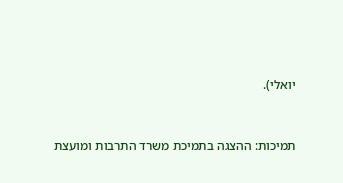יואלי).


תמיכות: ההצגה בתמיכת משרד התרבות ומועצת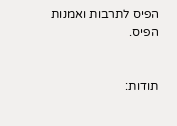הפיס לתרבות ואמנות הפיס.


תודות: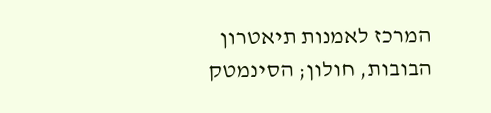המרכז לאמנות תיאטרון הבובות, חולון; הסינמטק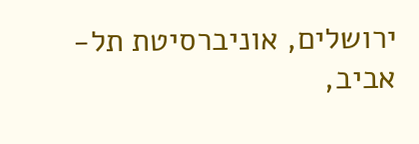ירושלים, אוניברסיטת תל-אביב,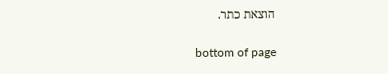הוצאת כתר.

bottom of page